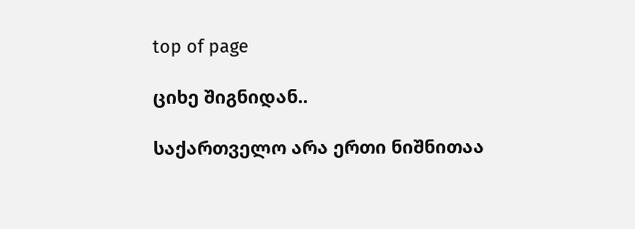top of page

ციხე შიგნიდან..

საქართველო არა ერთი ნიშნითაა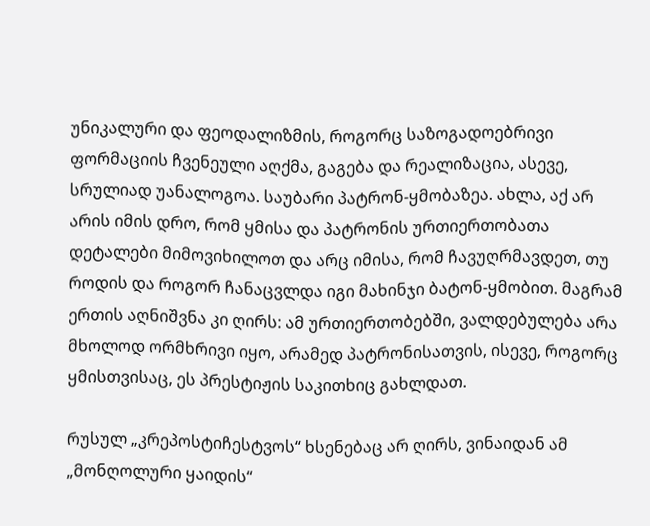უნიკალური და ფეოდალიზმის, როგორც საზოგადოებრივი ფორმაციის ჩვენეული აღქმა, გაგება და რეალიზაცია, ასევე, სრულიად უანალოგოა. საუბარი პატრონ-ყმობაზეა. ახლა, აქ არ არის იმის დრო, რომ ყმისა და პატრონის ურთიერთობათა დეტალები მიმოვიხილოთ და არც იმისა, რომ ჩავუღრმავდეთ, თუ როდის და როგორ ჩანაცვლდა იგი მახინჯი ბატონ-ყმობით. მაგრამ ერთის აღნიშვნა კი ღირს: ამ ურთიერთობებში, ვალდებულება არა მხოლოდ ორმხრივი იყო, არამედ პატრონისათვის, ისევე, როგორც ყმისთვისაც, ეს პრესტიჟის საკითხიც გახლდათ.

რუსულ „კრეპოსტიჩესტვოს“ ხსენებაც არ ღირს, ვინაიდან ამ „მონღოლური ყაიდის“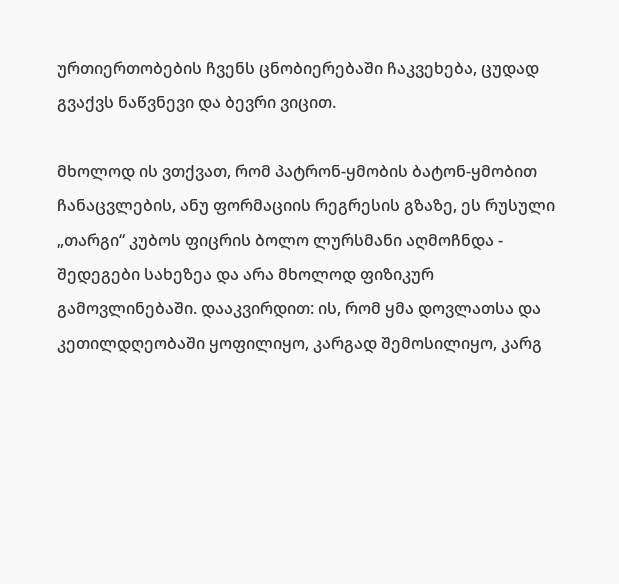ურთიერთობების ჩვენს ცნობიერებაში ჩაკვეხება, ცუდად გვაქვს ნაწვნევი და ბევრი ვიცით.

მხოლოდ ის ვთქვათ, რომ პატრონ-ყმობის ბატონ-ყმობით ჩანაცვლების, ანუ ფორმაციის რეგრესის გზაზე, ეს რუსული „თარგი“ კუბოს ფიცრის ბოლო ლურსმანი აღმოჩნდა - შედეგები სახეზეა და არა მხოლოდ ფიზიკურ გამოვლინებაში. დააკვირდით: ის, რომ ყმა დოვლათსა და კეთილდღეობაში ყოფილიყო, კარგად შემოსილიყო, კარგ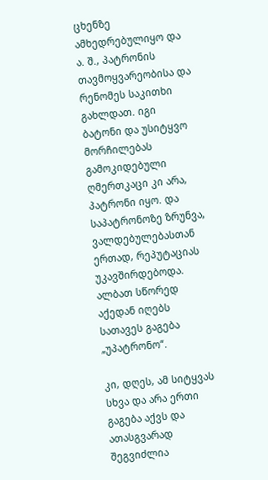ცხენზე ამხედრებულიყო და ა. შ., პატრონის თავმოყვარეობისა და რენომეს საკითხი გახლდათ. იგი ბატონი და უსიტყვო მორჩილებას გამოკიდებული ღმერთკაცი კი არა, პატრონი იყო. და საპატრონოზე ზრუნვა, ვალდებულებასთან ერთად, რეპუტაციას უკავშირდებოდა. ალბათ სწორედ აქედან იღებს სათავეს გაგება „უპატრონო“.

კი, დღეს, ამ სიტყვას სხვა და არა ერთი გაგება აქვს და ათასგვარად შეგვიძლია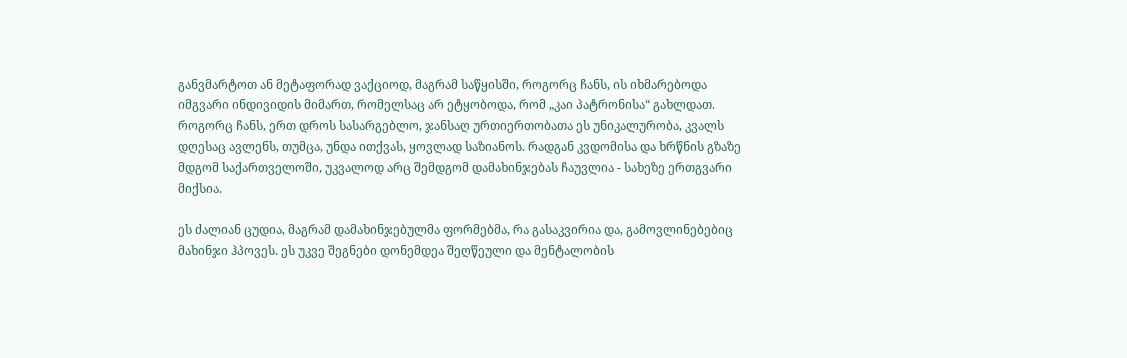განვმარტოთ ან მეტაფორად ვაქციოდ, მაგრამ საწყისში, როგორც ჩანს, ის იხმარებოდა იმგვარი ინდივიდის მიმართ, რომელსაც არ ეტყობოდა, რომ „კაი პატრონისა“ გახლდათ. როგორც ჩანს, ერთ დროს სასარგებლო, ჯანსაღ ურთიერთობათა ეს უნიკალურობა, კვალს დღესაც ავლენს, თუმცა, უნდა ითქვას, ყოვლად საზიანოს. რადგან კვდომისა და ხრწნის გზაზე მდგომ საქართველოში, უკვალოდ არც შემდგომ დამახინჯებას ჩაუვლია - სახეზე ერთგვარი მიქსია.

ეს ძალიან ცუდია, მაგრამ დამახინჯებულმა ფორმებმა, რა გასაკვირია და, გამოვლინებებიც მახინჯი ჰპოვეს. ეს უკვე შეგნები დონემდეა შეღწეული და მენტალობის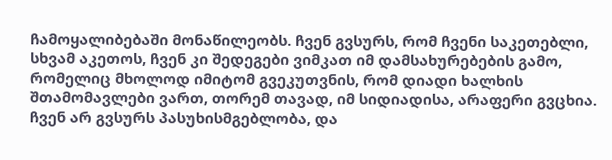ჩამოყალიბებაში მონაწილეობს. ჩვენ გვსურს, რომ ჩვენი საკეთებლი, სხვამ აკეთოს, ჩვენ კი შედეგები ვიმკათ იმ დამსახურებების გამო, რომელიც მხოლოდ იმიტომ გვეკუთვნის, რომ დიადი ხალხის შთამომავლები ვართ, თორემ თავად, იმ სიდიადისა, არაფერი გვცხია. ჩვენ არ გვსურს პასუხისმგებლობა, და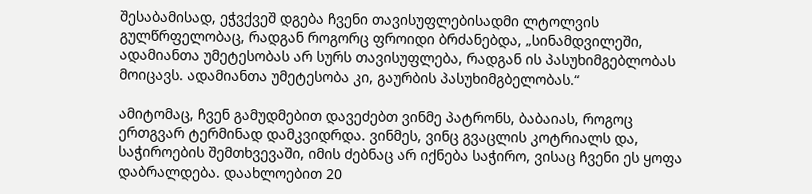შესაბამისად, ეჭვქვეშ დგება ჩვენი თავისუფლებისადმი ლტოლვის გულწრფელობაც, რადგან როგორც ფროიდი ბრძანებდა, „სინამდვილეში, ადამიანთა უმეტესობას არ სურს თავისუფლება, რადგან ის პასუხიმგებლობას მოიცავს. ადამიანთა უმეტესობა კი, გაურბის პასუხიმგბელობას.“

ამიტომაც, ჩვენ გამუდმებით დავეძებთ ვინმე პატრონს, ბაბაიას, როგოც ერთგვარ ტერმინად დამკვიდრდა. ვინმეს, ვინც გვაცლის კოტრიალს და, საჭიროების შემთხვევაში, იმის ძებნაც არ იქნება საჭირო, ვისაც ჩვენი ეს ყოფა დაბრალდება. დაახლოებით 20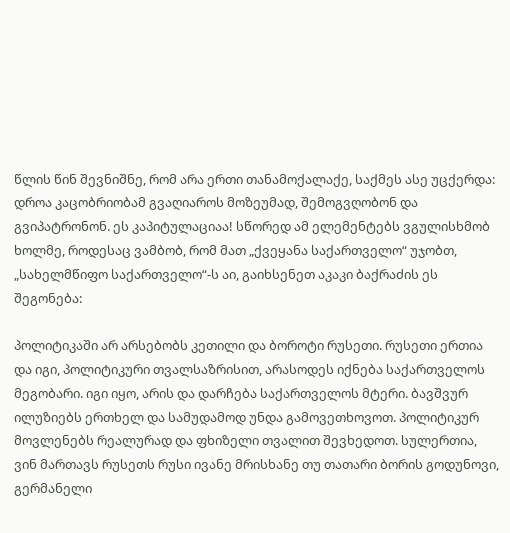წლის წინ შევნიშნე, რომ არა ერთი თანამოქალაქე, საქმეს ასე უცქერდა: დროა კაცობრიობამ გვაღიაროს მოზეუმად, შემოგვღობონ და გვიპატრონონ. ეს კაპიტულაციაა! სწორედ ამ ელემენტებს ვგულისხმობ ხოლმე, როდესაც ვამბობ, რომ მათ „ქვეყანა საქართველო“ უჯობთ, „სახელმწიფო საქართველო“-ს აი, გაიხსენეთ აკაკი ბაქრაძის ეს შეგონება:

პოლიტიკაში არ არსებობს კეთილი და ბოროტი რუსეთი. რუსეთი ერთია და იგი, პოლიტიკური თვალსაზრისით, არასოდეს იქნება საქართველოს მეგობარი. იგი იყო, არის და დარჩება საქართველოს მტერი. ბავშვურ ილუზიებს ერთხელ და სამუდამოდ უნდა გამოვეთხოვოთ. პოლიტიკურ მოვლენებს რეალურად და ფხიზელი თვალით შევხედოთ. სულერთია, ვინ მართავს რუსეთს რუსი ივანე მრისხანე თუ თათარი ბორის გოდუნოვი, გერმანელი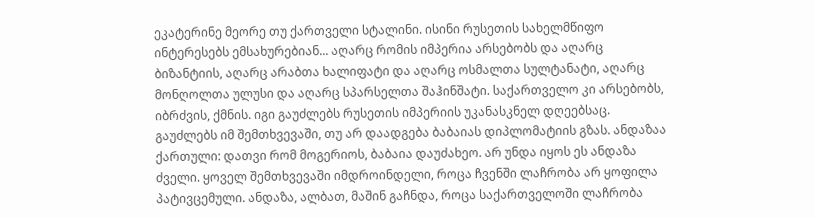ეკატერინე მეორე თუ ქართველი სტალინი. ისინი რუსეთის სახელმწიფო ინტერესებს ემსახურებიან... აღარც რომის იმპერია არსებობს და აღარც ბიზანტიის, აღარც არაბთა ხალიფატი და აღარც ოსმალთა სულტანატი, აღარც მონღოლთა ულუსი და აღარც სპარსელთა შაჰინშატი. საქართველო კი არსებობს, იბრძვის, ქმნის. იგი გაუძლებს რუსეთის იმპერიის უკანასკნელ დღეებსაც. გაუძლებს იმ შემთხვევაში, თუ არ დაადგება ბაბაიას დიპლომატიის გზას. ანდაზაა ქართული: დათვი რომ მოგერიოს, ბაბაია დაუძახეო. არ უნდა იყოს ეს ანდაზა ძველი. ყოველ შემთხვევაში იმდროინდელი, როცა ჩვენში ლაჩრობა არ ყოფილა პატივცემული. ანდაზა, ალბათ, მაშინ გაჩნდა, როცა საქართველოში ლაჩრობა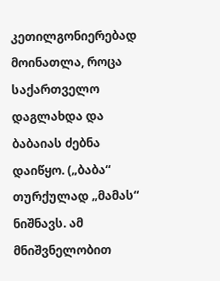კეთილგონიერებად მოინათლა, როცა საქართველო დაგლახდა და ბაბაიას ძებნა დაიწყო. („ბაბა“ თურქულად „მამას“ ნიშნავს. ამ მნიშვნელობით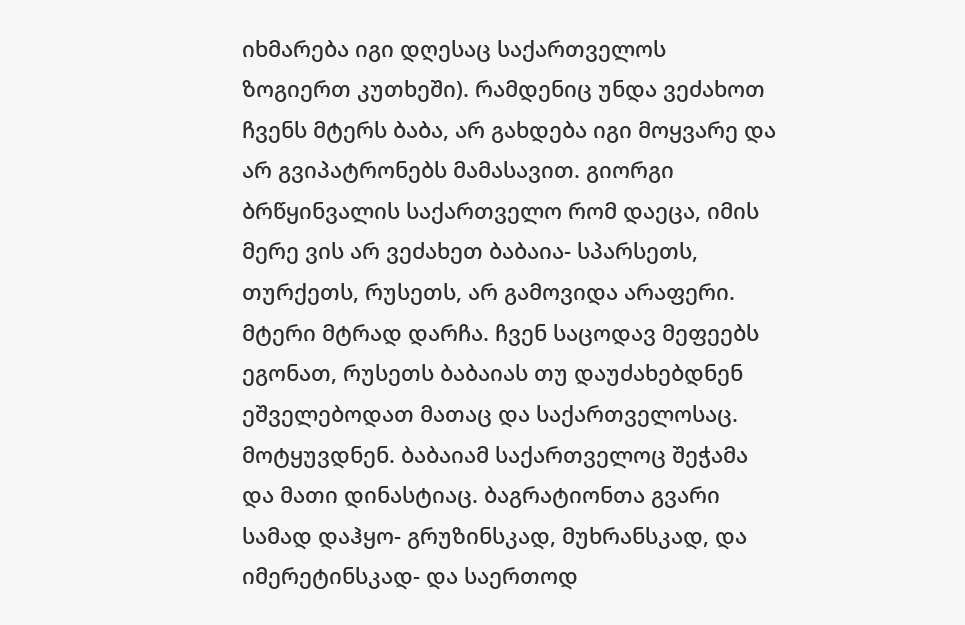იხმარება იგი დღესაც საქართველოს ზოგიერთ კუთხეში). რამდენიც უნდა ვეძახოთ ჩვენს მტერს ბაბა, არ გახდება იგი მოყვარე და არ გვიპატრონებს მამასავით. გიორგი ბრწყინვალის საქართველო რომ დაეცა, იმის მერე ვის არ ვეძახეთ ბაბაია- სპარსეთს, თურქეთს, რუსეთს, არ გამოვიდა არაფერი. მტერი მტრად დარჩა. ჩვენ საცოდავ მეფეებს ეგონათ, რუსეთს ბაბაიას თუ დაუძახებდნენ ეშველებოდათ მათაც და საქართველოსაც. მოტყუვდნენ. ბაბაიამ საქართველოც შეჭამა და მათი დინასტიაც. ბაგრატიონთა გვარი სამად დაჰყო- გრუზინსკად, მუხრანსკად, და იმერეტინსკად- და საერთოდ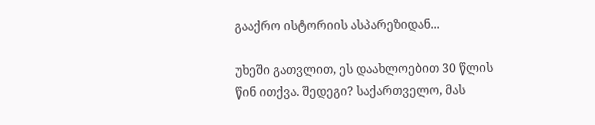გააქრო ისტორიის ასპარეზიდან...

უხეში გათვლით, ეს დაახლოებით 30 წლის წინ ითქვა. შედეგი? საქართველო, მას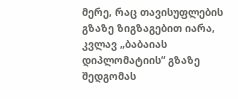მერე, რაც თავისუფლების გზაზე ზიგზაგებით იარა, კვლავ „ბაბაიას დიპლომატიის“ გზაზე შედგომას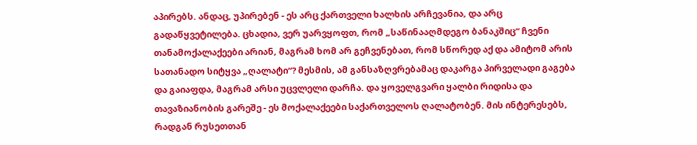აპირებს. ანდაც, უპირებენ - ეს არც ქართველი ხალხის არჩევანია, და არც გადაწყვეტილება. ცხადია, ვერ უარვყოფთ, რომ „საწინააღმდეგო ბანაკშიც“ ჩვენი თანამოქალაქეები არიან, მაგრამ ხომ არ გეჩვენებათ, რომ სწორედ აქ და ამიტომ არის სათანადო სიტყვა „ღალატი“? მესმის, ამ განსაზღვრებამაც დაკარგა პირველადი გაგება და გაიაფდა, მაგრამ არსი უცვლელი დარჩა. და ყოველგვარი ყალბი რიდისა და თავაზიანობის გარეშე - ეს მოქალაქეები საქართველოს ღალატობენ. მის ინტერესებს, რადგან რუსეთთან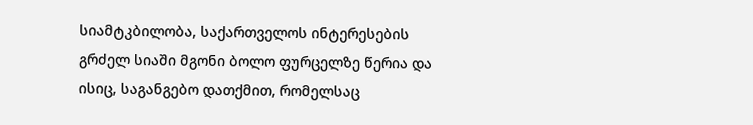სიამტკბილობა, საქართველოს ინტერესების გრძელ სიაში მგონი ბოლო ფურცელზე წერია და ისიც, საგანგებო დათქმით, რომელსაც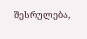შესრულება,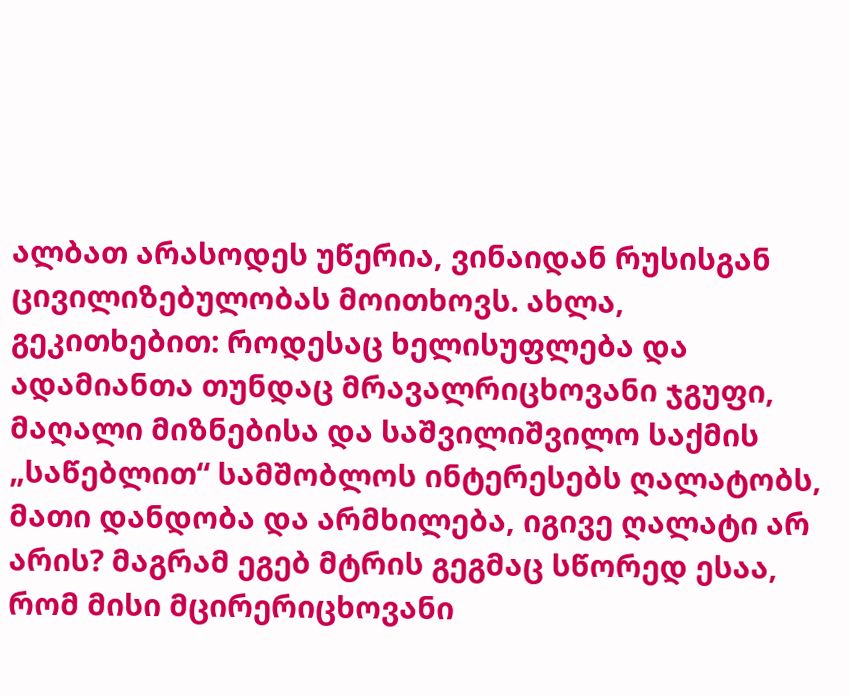ალბათ არასოდეს უწერია, ვინაიდან რუსისგან ცივილიზებულობას მოითხოვს. ახლა, გეკითხებით: როდესაც ხელისუფლება და ადამიანთა თუნდაც მრავალრიცხოვანი ჯგუფი, მაღალი მიზნებისა და საშვილიშვილო საქმის „საწებლით“ სამშობლოს ინტერესებს ღალატობს, მათი დანდობა და არმხილება, იგივე ღალატი არ არის? მაგრამ ეგებ მტრის გეგმაც სწორედ ესაა, რომ მისი მცირერიცხოვანი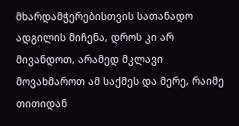მხარდამჭერებისთვის სათანადო ადგილის მიჩენა, დროს კი არ მივანდოთ, არამედ მკლავი მოვახმაროთ ამ საქმეს და მერე, რაიმე თითიდან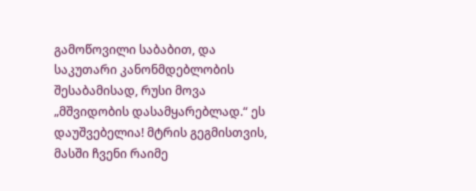გამოწოვილი საბაბით, და საკუთარი კანონმდებლობის შესაბამისად, რუსი მოვა „მშვიდობის დასამყარებლად.“ ეს დაუშვებელია! მტრის გეგმისთვის, მასში ჩვენი რაიმე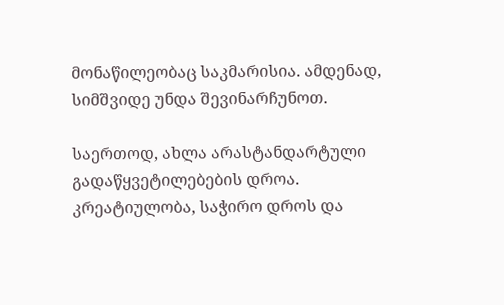მონაწილეობაც საკმარისია. ამდენად, სიმშვიდე უნდა შევინარჩუნოთ.

საერთოდ, ახლა არასტანდარტული გადაწყვეტილებების დროა. კრეატიულობა, საჭირო დროს და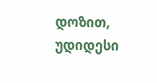დოზით, უდიდესი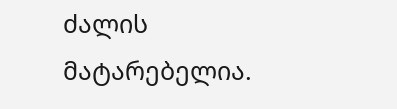ძალის მატარებელია.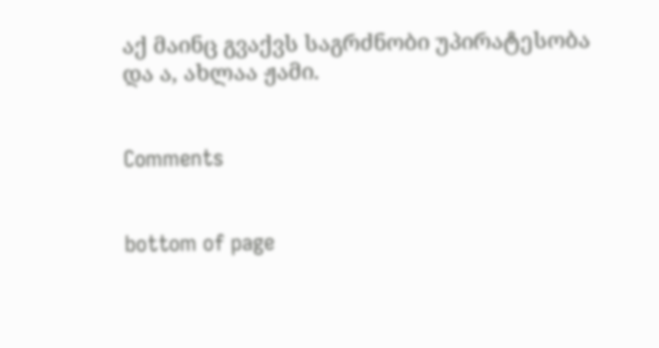აქ მაინც გვაქვს საგრძნობი უპირატესობა და ა, ახლაა ჟამი.


Comments


bottom of page